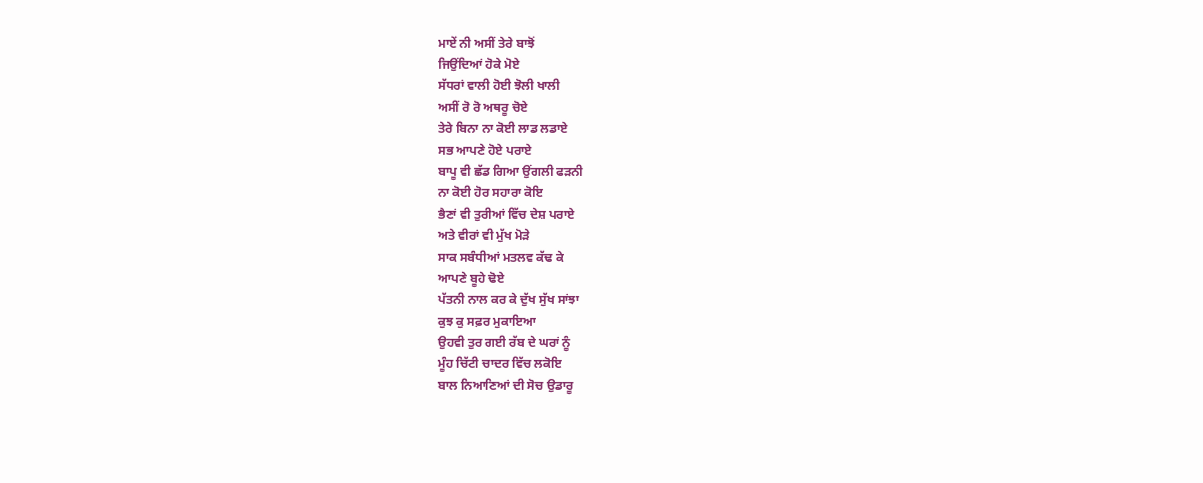ਮਾਏਂ ਨੀ ਅਸੀਂ ਤੇਰੇ ਬਾਝੋਂ
ਜਿਉਂਦਿਆਂ ਹੋਕੇ ਮੋਏ
ਸੱਧਰਾਂ ਵਾਲੀ ਹੋਈ ਝੋਲੀ ਖਾਲੀ
ਅਸੀਂ ਰੋ ਰੋ ਅਥਰੂ ਚੋਏ
ਤੇਰੇ ਬਿਨਾ ਨਾ ਕੋਈ ਲਾਡ ਲਡਾਏ
ਸਭ ਆਪਣੇ ਹੋਏ ਪਰਾਏ
ਬਾਪੂ ਵੀ ਛੱਡ ਗਿਆ ਉਂਗਲੀ ਫੜਨੀ
ਨਾ ਕੋਈ ਹੋਰ ਸਹਾਰਾ ਕੋਇ
ਭੈਣਾਂ ਵੀ ਤੁਰੀਆਂ ਵਿੱਚ ਦੇਸ਼ ਪਰਾਏ
ਅਤੇ ਵੀਰਾਂ ਵੀ ਮੁੱਖ ਮੋੜੇ
ਸਾਕ ਸਬੰਧੀਆਂ ਮਤਲਵ ਕੱਢ ਕੇ
ਆਪਣੇ ਬੂਹੇ ਢੋਏ
ਪੱਤਨੀ ਨਾਲ ਕਰ ਕੇ ਦੁੱਖ ਸੁੱਖ ਸਾਂਝਾ
ਕੁਝ ਕੁ ਸਫ਼ਰ ਮੁਕਾਇਆ
ਉਹਵੀ ਤੁਰ ਗਈ ਰੱਬ ਦੇ ਘਰਾਂ ਨੂੰ
ਮੂੰਹ ਚਿੱਟੀ ਚਾਦਰ ਵਿੱਚ ਲਕੋਇ
ਬਾਲ ਨਿਆਣਿਆਂ ਦੀ ਸੋਚ ਉਡਾਰੂ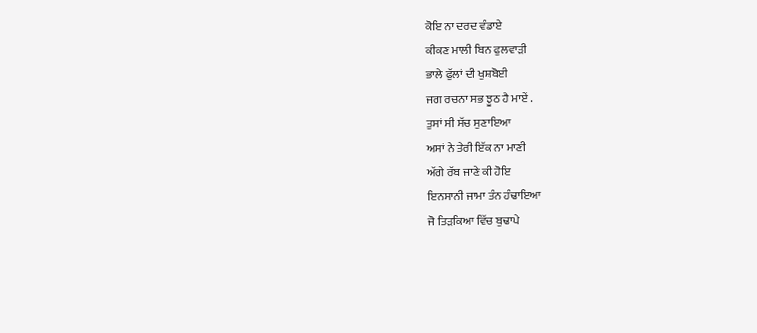ਕੋਇ ਨਾ ਦਰਦ ਵੰਡਾਏ
ਕੀਕਣ ਮਾਲੀ ਬਿਨ ਫੁਲਵਾੜੀ
ਭਾਲੇ ਫੁੱਲਾਂ ਦੀ ਖੁਸ਼ਬੋਈ
ਜਗ ਰਚਨਾ ਸਭ ਝੂਠ ਹੈ ਮਾਏਂ .
ਤੁਸਾਂ ਸੀ ਸੱਚ ਸੁਣਾਇਆ
ਅਸਾਂ ਨੇ ਤੇਰੀ ਇੱਕ ਨਾ ਮਾਣੀ
ਅੱਗੇ ਰੱਬ ਜਾਣੇ ਕੀ ਹੋਇ
ਇਨਸਾਨੀ ਜਾਮਾ ਤੰਨ ਹੰਢਾਇਆ
ਜੋ ਤਿੜਕਿਆ ਵਿੱਚ ਬੁਢਾਪੇ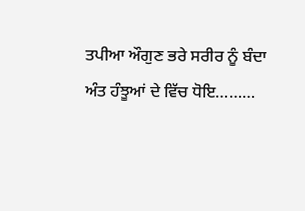ਤਪੀਆ ਔਗੁਣ ਭਰੇ ਸਰੀਰ ਨੂੰ ਬੰਦਾ
ਅੰਤ ਹੰਝੂਆਂ ਦੇ ਵਿੱਚ ਧੋਇ………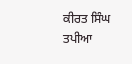ਕੀਰਤ ਸਿੰਘ ਤਪੀਆ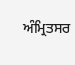ਅੰਮ੍ਰਿਤਸਰ